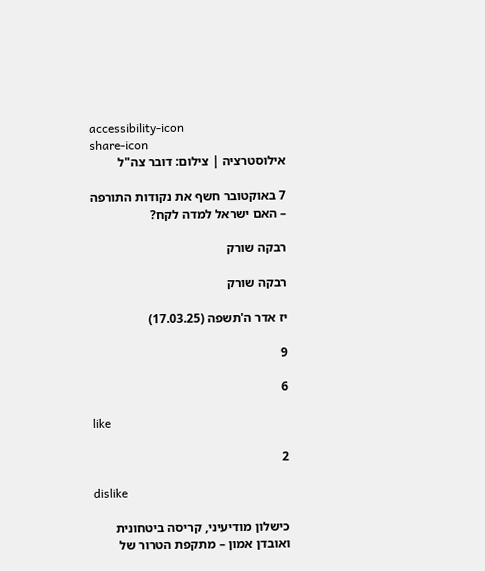accessibility-icon
share-icon
אילוסטרציה | צילום: דובר צה"ל

7 באוקטובר חשף את נקודות התורפה – האם ישראל למדה לקח?

רבקה שורק

רבקה שורק

יז אדר ה'תשפה (17.03.25)

9

6

like

2

dislike

כישלון מודיעיני, קריסה ביטחונית ואובדן אמון – מתקפת הטרור של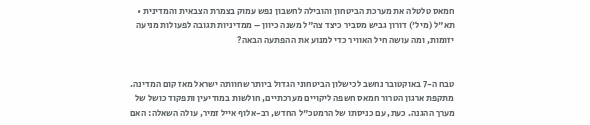חמאס טלטלה את מערכת הביטחון והובילה לחשבון נפש עמוק בצמרת הצבאית והמדינית • תא"ל (מיל') דורון גביש מסביר כיצד צה"ל משנה כיוון – ממדיניות תגובה לפעולות מניעה יזומות, ומה עושה חיל האוויר כדי למנוע את ההפתעה הבאה?


טבח ה-7 באוקטובר נחשב לכישלון הביטחוני הגדול ביותר שחוותה ישראל מאז קום המדינה. מתקפת ארגון הטרור חמאס חשפה ליקויים מערכתיים, חולשות במודיעין ותפקוד כושל של מערך ההגנה. כעת, עם כניסתו של הרמטכ"ל החדש, רב-אלוף אייל זמיר, עולה השאלה: האם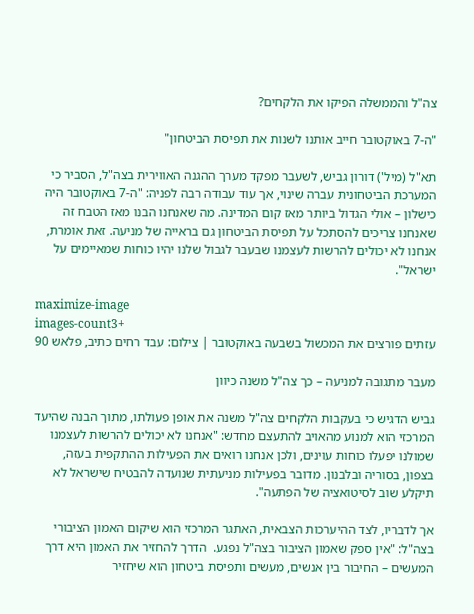צה"ל והממשלה הפיקו את הלקחים?

"ה-7 באוקטובר חייב אותנו לשנות את תפיסת הביטחון"

תא"ל (מיל') דורון גביש, לשעבר מפקד מערך ההגנה האווירית בצה"ל, הסביר כי המערכת הביטחונית עברה שינוי, אך עוד עבודה רבה לפניה: "ה-7 באוקטובר היה כישלון – אולי הגדול ביותר מאז קום המדינה. מה שאנחנו הבנו מאז הטבח זה שאנחנו צריכים להסתכל על תפיסת הביטחון גם בראייה של מניעה. זאת אומרת, אנחנו לא יכולים להרשות לעצמנו שבעבר לגבול שלנו יהיו כוחות שמאיימים על ישראל".

maximize-image
images-count3+
עזתים פורצים את המכשול בשבעה באוקטובר | צילום: עבד רחים כתיב, פלאש 90

מעבר מתגובה למניעה – כך צה"ל משנה כיוון

גביש הדגיש כי בעקבות הלקחים צה"ל משנה את אופן פעולתו, מתוך הבנה שהיעד המרכזי הוא למנוע מהאויב להתעצם מחדש: "אנחנו לא יכולים להרשות לעצמנו שמולנו יפעלו כוחות עוינים, ולכן אנחנו רואים את הפעילות ההתקפית בעזה, בצפון, בסוריה ובלבנון. מדובר בפעילות מניעתית שנועדה להבטיח שישראל לא תיקלע שוב לסיטואציה של הפתעה".

אך לדבריו, לצד ההיערכות הצבאית, האתגר המרכזי הוא שיקום האמון הציבורי בצה"ל: "אין ספק שאמון הציבור בצה"ל נפגע.  הדרך להחזיר את האמון היא דרך המעשים – החיבור בין אנשים, מעשים ותפיסת ביטחון הוא שיחזיר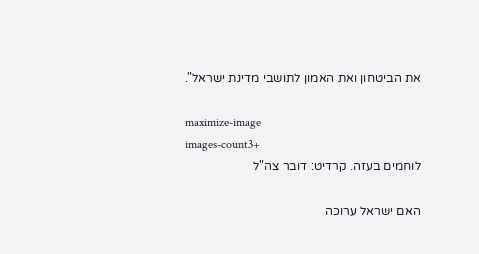את הביטחון ואת האמון לתושבי מדינת ישראל".

maximize-image
images-count3+
לוחמים בעזה. קרדיט: דובר צה"ל

האם ישראל ערוכה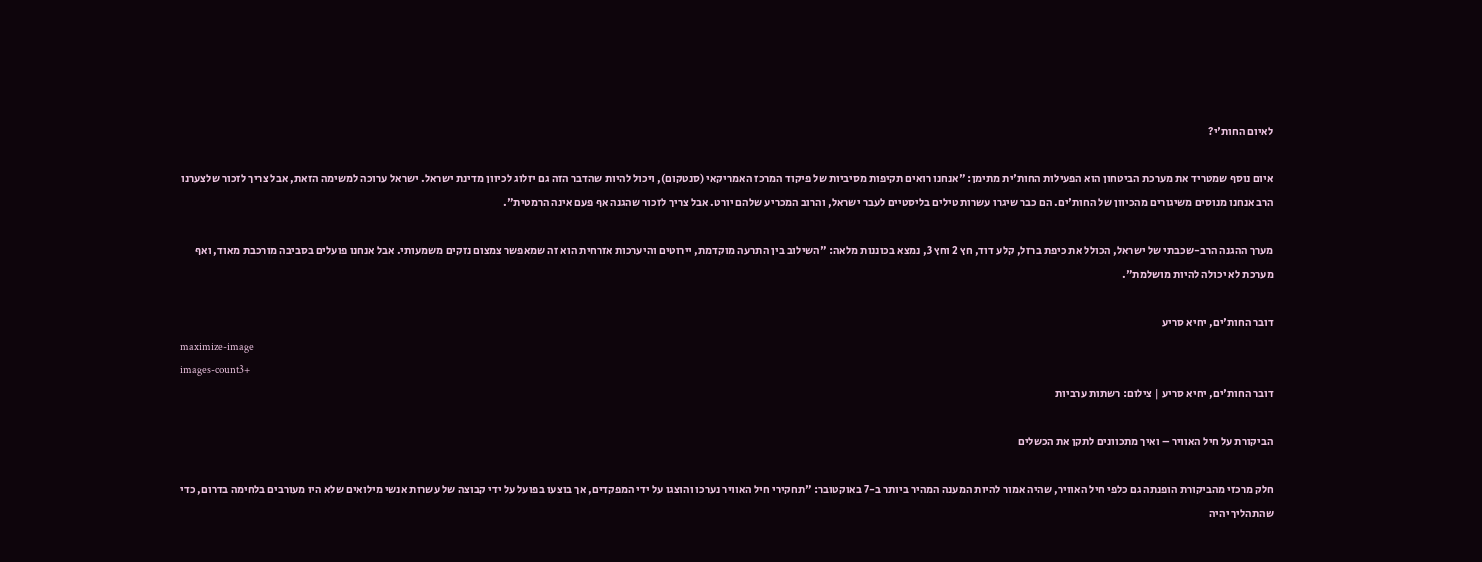לאיום החות'י?

איום נוסף שמטריד את מערכת הביטחון הוא הפעילות החות'ית מתימן: "אנחנו רואים תקיפות מסיביות של פיקוד המרכז האמריקאי (סנטקום), ויכול להיות שהדבר הזה גם יזלוג לכיוון מדינת ישראל. ישראל ערוכה למשימה הזאת, אבל צריך לזכור שלצערנו הרב אנחנו מנוסים משיגורים מהכיוון של החות'ים. הם כבר שיגרו עשרות טילים בליסטיים לעבר ישראל, והרוב המכריע שלהם יורט. אבל צריך לזכור שהגנה אף פעם אינה הרמטית".

מערך ההגנה הרב-שכבתי של ישראל, הכולל את כיפת ברזל, קלע דוד, חץ 2 וחץ 3, נמצא בכוננות מלאה: "השילוב בין התרעה מוקדמת, יירוטים והיערכות אזרחית הוא זה שמאפשר צמצום נזקים משמעותי. אבל אנחנו פועלים בסביבה מורכבת מאוד, ואף מערכת לא יכולה להיות מושלמת".

דובר החות'ים, יחיא סריע
maximize-image
images-count3+
דובר החות'ים, יחיא סריע | צילום: רשתות ערביות

הביקורת על חיל האוויר – ואיך מתכוונים לתקן את הכשלים

חלק מרכזי מהביקורת הופנתה גם כלפי חיל האוויר, שהיה אמור להיות המענה המהיר ביותר ב-7 באוקטובר: "תחקירי חיל האוויר נערכו והוצגו על ידי המפקדים, אך בוצעו בפועל על ידי קבוצה של עשרות אנשי מילואים שלא היו מעורבים בלחימה בדרום, כדי שהתהליך יהיה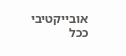אובייקטיבי ככל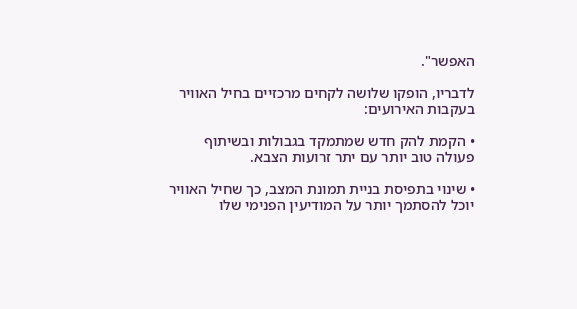האפשר".

לדבריו, הופקו שלושה לקחים מרכזיים בחיל האוויר בעקבות האירועים:

• הקמת להק חדש שמתמקד בגבולות ובשיתוף פעולה טוב יותר עם יתר זרועות הצבא.

• שינוי בתפיסת בניית תמונת המצב, כך שחיל האוויר יוכל להסתמך יותר על המודיעין הפנימי שלו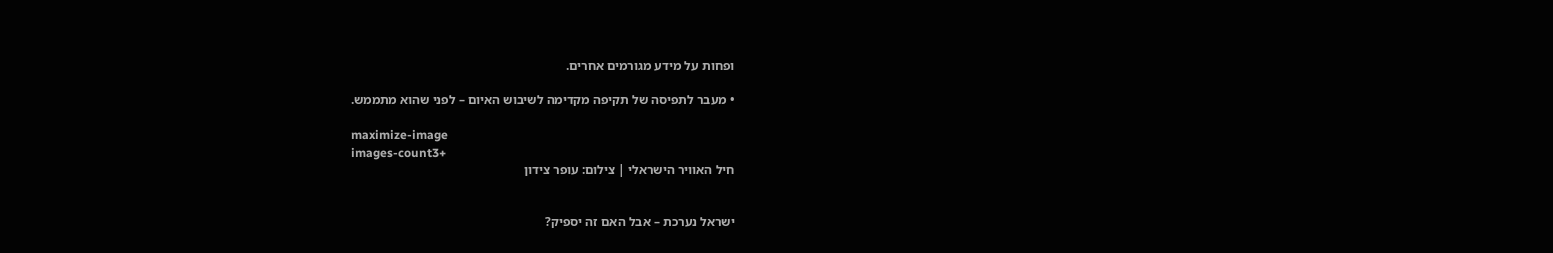ופחות על מידע מגורמים אחרים.

• מעבר לתפיסה של תקיפה מקדימה לשיבוש האיום – לפני שהוא מתממש.

maximize-image
images-count3+
חיל האוויר הישראלי | צילום: עופר צידון


ישראל נערכת – אבל האם זה יספיק?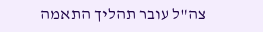צה"ל עובר תהליך התאמה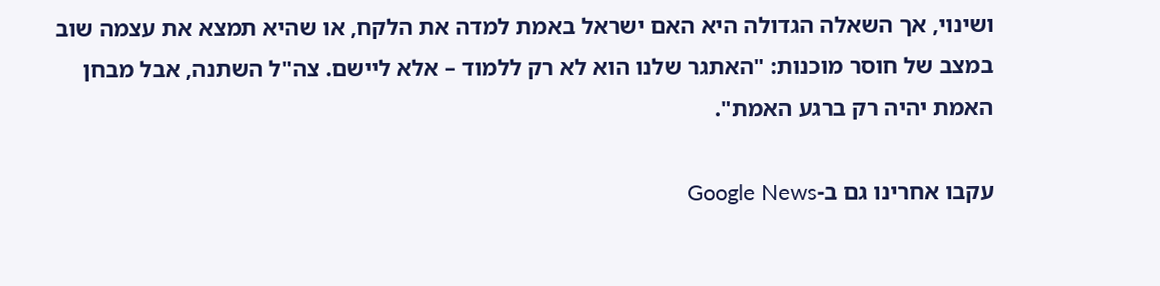ושינוי, אך השאלה הגדולה היא האם ישראל באמת למדה את הלקח, או שהיא תמצא את עצמה שוב במצב של חוסר מוכנות: "האתגר שלנו הוא לא רק ללמוד – אלא ליישם. צה"ל השתנה, אבל מבחן האמת יהיה רק ברגע האמת".

עקבו אחרינו גם ב-Google News